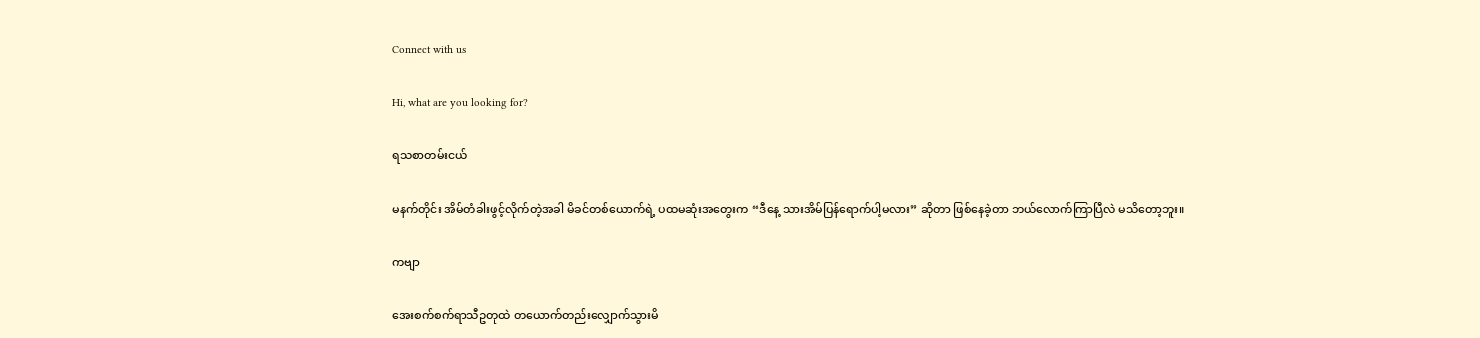Connect with us

Hi, what are you looking for?

ရသစာတမ်းငယ်

မနက်တိုင်း အိမ်တံခါးဖွင့်လိုက်တဲ့အခါ မိခင်တစ်ယောက်ရဲ့ ပထမဆုံးအတွေးက “ဒီနေ့ သားအိမ်ပြန်ရောက်ပါ့မလား” ဆိုတာ ဖြစ်နေခဲ့တာ ဘယ်လောက်ကြာပြီလဲ မသိတော့ဘူး။

ကဗျာ

အေးစက်စက်ရာသီဥတုထဲ တယောက်တည်းလျှောက်သွားမိ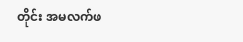တိုင်း အမလက်ဖ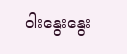ဝါးနွေးနွေး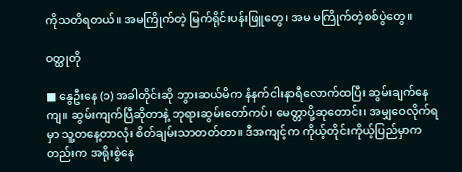ကိုသတိရတယ်။ အမကြိုက်တဲ့ မြက်ရိုင်းပန်းဖြူတွေ၊ အမ မကြိုက်တဲ့စစ်ပွဲတွေ။

ဝတ္ထုတို

■ နွေဦးနေ (၁) အခါတိုင်းဆို ဘွားဆယ်မိက နံနက်ငါးနာရီလောက်ထပြီး ဆွမ်းချက်နေကျ။ ဆွမ်းကျက်ပြီဆိုတာနဲ့ ဘုရားဆွမ်းတော်ကပ်၊ မေတ္တာပို့ဆုတောင်း၊ အမျှဝေလိုက်ရမှာ သူ့တနေ့တာလုံး စိတ်ချမ်းသာတတ်တာ။ ဒီအကျင့်က ကိုယ့်တိုင်းကိုယ့်ပြည်မှာကတည်းက အရိုးစွဲနေ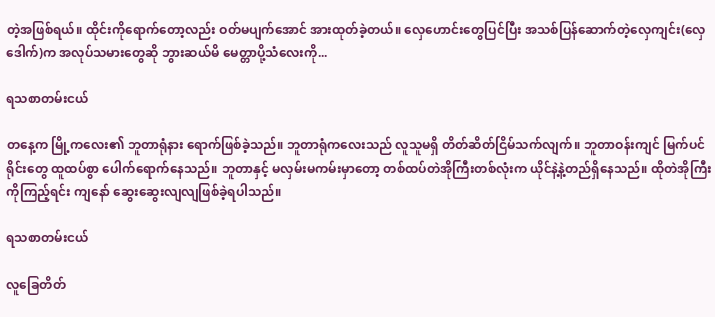တဲ့အဖြစ်ရယ်။ ထိုင်းကိုရောက်တော့လည်း ဝတ်မပျက်အောင် အားထုတ်ခဲ့တယ်။ လှေဟောင်းတွေပြင်ပြီး အသစ်ပြန်ဆောက်တဲ့လှေကျင်း(လှေဒေါက်)က အလုပ်သမားတွေဆို ဘွားဆယ်မိ မေတ္တာပို့သံလေးကို...

ရသစာတမ်းငယ်

တနေ့က မြို့ကလေး၏ ဘူတာရုံနား ရောက်ဖြစ်ခဲ့သည်။ ဘူတာရုံကလေးသည် လူသူမရှိ တိတ်ဆိတ်ငြိမ်သက်လျက်။ ဘူတာဝန်းကျင် မြက်ပင်ရိုင်းတွေ ထူထပ်စွာ ပေါက်ရောက်နေသည်။ ဘူတာနှင့် မလှမ်းမကမ်းမှာတော့ တစ်ထပ်တဲအိုကြီးတစ်လုံးက ယိုင်နဲ့နဲ့တည်ရှိနေသည်။ ထိုတဲအိုကြီးကိုကြည့်ရင်း ကျနော် ဆွေးဆွေးလျလျဖြစ်ခဲ့ရပါသည်။

ရသစာတမ်းငယ်

လူခြေတိတ်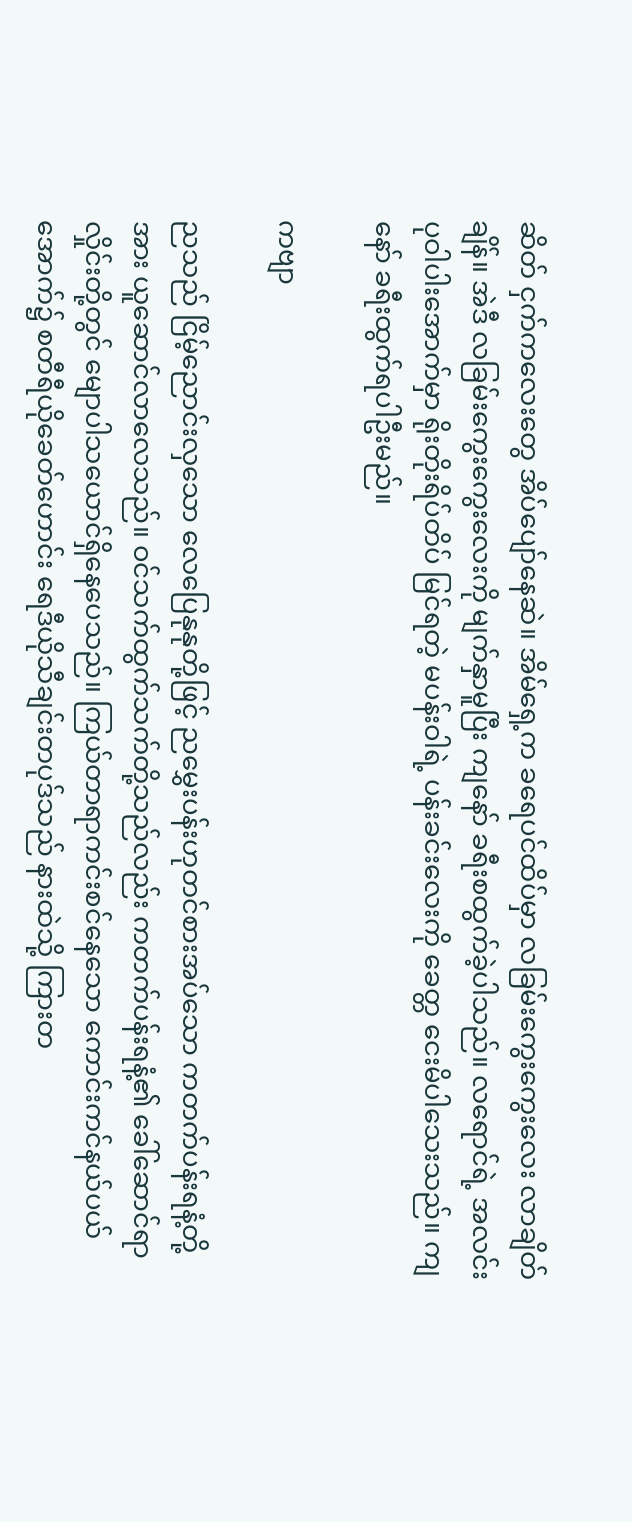ဆိတ် ငှက်ကလေးတွေ အိပ်ပျော်နေဆဲ။ အိမ်ရှေ့က ခရေပင်ထိပ်မှာ လခြမ်းကွေးကွေးလေး လာချိတ်ချိန်။ အဲဒီ လခြမ်းကွေးကွေးလေးကို မျက်နှာမူပြီး ကျနော် ခရီးစထွက်ခဲ့ပါသည်။ လရောင်ရဲ့ အလင်းပုဝါပါးအောက်မှာ ရိုးတိုးရိပ်တိပ် မြင်ရတဲ့ မပန်းဝါရဲ့ ပန်းခင်းလေးကို ခေတ္တ ငေးမိပါသေးသည်။ ကျနော် ခရီးထွက်ရပါဦးမည်။

ကဗျာ

ညသည် ငြိမ့်ညောင်းလှသော လေပြေနုနုတို့ဖြင့် ညမွှေးပန်းဟုတင်စားအပ်သော ကတက်ပန်းရနံ့တို့အား ယူဆောင်လာလေသည်။ ဝင်သက်ထွက်သက်တို့သည်လည်း ကတက်ပန်းရနံ့၏ ခေါ်ဆောင်ရာလှိုင်းတို့တွင် မျောပါသယောင်ရှိနေပေသည်။ ကြယ်တာရာကင်းစင်နေသော ကောင်းကင်နယ်ပယ်အောက်၌ စတီရီယိုခေတ်ဟောင်း ရေဒီယိုသီချင်းတပုဒ်သည် နားထဲသို့ ကြားတ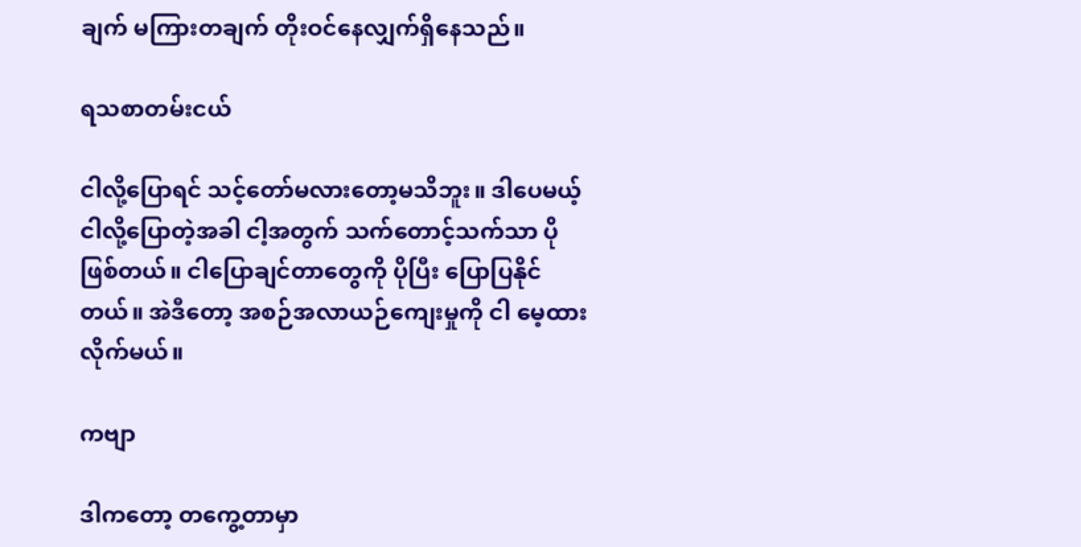ချက် မကြားတချက် တိုးဝင်နေလျှက်ရှိနေသည်။

ရသစာတမ်းငယ်

ငါလို့ပြောရင် သင့်တော်မလားတော့မသိဘူး။ ဒါပေမယ့် ငါလို့ပြောတဲ့အခါ ငါ့အတွက် သက်တောင့်သက်သာ ပိုဖြစ်တယ်။ ငါပြောချင်တာတွေကို ပိုပြီး ပြောပြနိုင်တယ်။ အဲဒီတော့ အစဉ်အလာယဉ်ကျေးမှုကို ငါ မေ့ထားလိုက်မယ်။

ကဗျာ

ဒါကတော့ တကွေ့တာမှာ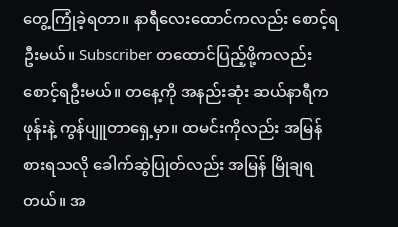တွေ့ကြုံခဲ့ရတာ။ နာရီလေးထောင်ကလည်း စောင့်ရဦးမယ်။ Subscriber တထောင်ပြည့်ဖို့ကလည်း စောင့်ရဦးမယ်။ တနေ့ကို အနည်းဆုံး ဆယ်နာရီက ဖုန်းနဲ့ ကွန်ပျူတာရှေ့မှာ။ ထမင်းကိုလည်း အမြန်စားရသလို ခေါက်ဆွဲပြုတ်လည်း အမြန် မြိုချရတယ်။ အ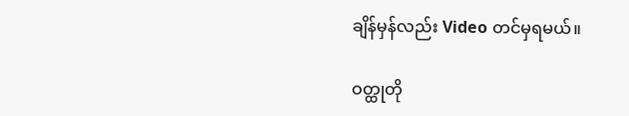ချိန်မှန်လည်း Video တင်မှရမယ်။

ဝတ္ထုတို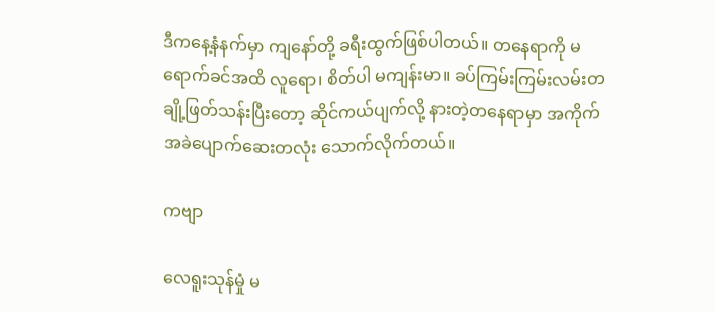ဒီကနေ့နံနက်မှာ ကျနော်တို့ ခရီးထွက်ဖြစ်ပါတယ်။ တနေရာကို မရောက်ခင်အထိ လူရော၊ စိတ်ပါ မကျန်းမာ။ ခပ်ကြမ်းကြမ်းလမ်းတချို့ဖြတ်သန်းပြီးတော့ ဆိုင်ကယ်ပျက်လို့ နားတဲ့တနေရာမှာ အကိုက်အခဲပျောက်ဆေးတလုံး သောက်လိုက်တယ်။

ကဗျာ

လေရူးသုန်မှုံ မ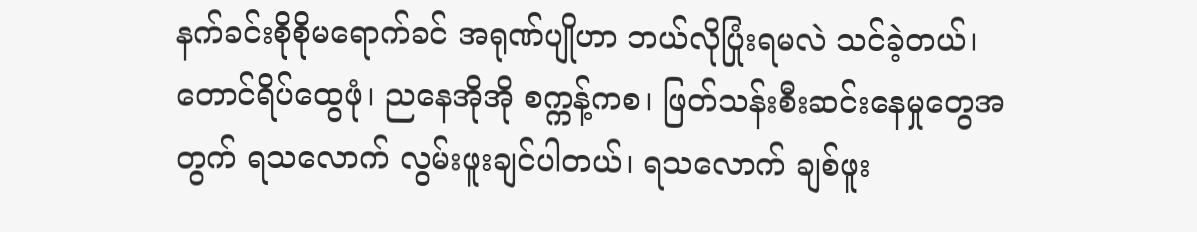နက်ခင်းစိုစိုမရောက်ခင် အရုဏ်ပျိုဟာ ဘယ်လိုပြုံးရမလဲ သင်ခဲ့တယ်၊ တောင်ရိပ်ထွေဖုံ၊ ညနေအိုအို စက္ကန့်ကစ၊ ဖြတ်သန်းစီးဆင်းနေမှုတွေအတွက် ရသလောက် လွမ်းဖူးချင်ပါတယ်၊ ရသလောက် ချစ်ဖူး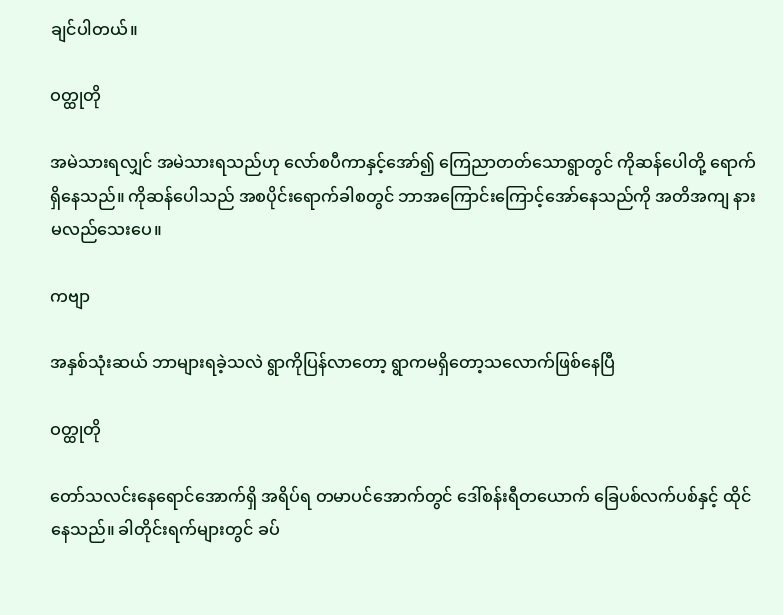ချင်ပါတယ်။

ဝတ္ထုတို

အမဲသားရလျှင် အမဲသားရသည်ဟု လော်စပီကာနှင့်အော်၍ ကြေညာတတ်သောရွာတွင် ကိုဆန်ပေါတို့ ရောက်ရှိနေသည်။ ကိုဆန်ပေါသည် အစပိုင်းရောက်ခါစတွင် ဘာအကြောင်းကြောင့်အော်နေသည်ကို အတိအကျ နားမလည်သေးပေ။

ကဗျာ

အနှစ်သုံးဆယ် ဘာများရခဲ့သလဲ ရွာကိုပြန်လာတော့ ရွာကမရှိတော့သလောက်ဖြစ်နေပြီ

ဝတ္ထုတို

တော်သလင်းနေရောင်အောက်ရှိ အရိပ်ရ တမာပင်အောက်တွင် ဒေါ်စန်းရီတယောက် ခြေပစ်လက်ပစ်နှင့် ထိုင်နေသည်။ ခါတိုင်းရက်များတွင် ခပ်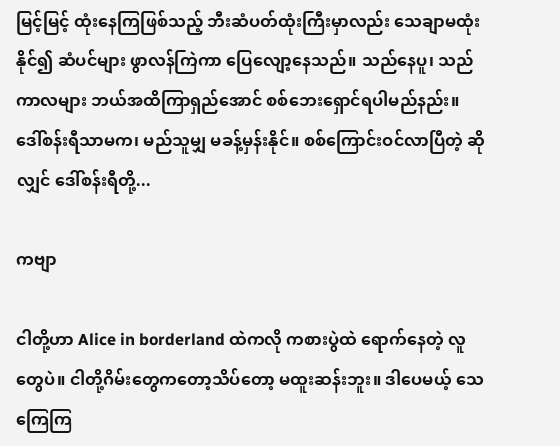မြင့်မြင့် ထုံးနေကြဖြစ်သည့် ဘီးဆံပတ်ထုံးကြီးမှာလည်း သေချာမထုံးနိုင်၍ ဆံပင်များ ဖွာလန်ကြဲကာ ပြေလျော့နေသည်။ သည်နေပူ၊ သည်ကာလများ ဘယ်အထိကြာရှည်အောင် စစ်ဘေးရှောင်ရပါမည်နည်း။ ဒေါ်စန်းရီသာမက၊ မည်သူမျှ မခန့်မှန်းနိုင်။ စစ်ကြောင်းဝင်လာပြီတဲ့ ဆိုလျှင် ဒေါ်စန်းရီတို့...

ကဗျာ

ငါတို့ဟာ Alice in borderland ထဲကလို ကစားပွဲထဲ ရောက်နေတဲ့ လူတွေပဲ။ ငါတို့ဂိမ်းတွေကတော့သိပ်တော့ မထူးဆန်းဘူး။ ဒါပေမယ့် သေကြေကြ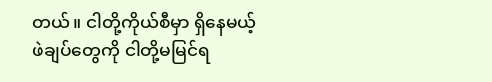တယ်။ ငါတို့ကိုယ်စီမှာ ရှိနေမယ့် ဖဲချပ်တွေကို ငါတို့မမြင်ရ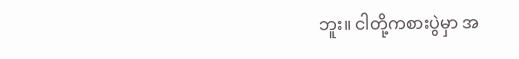ဘူး။ ငါတို့ကစားပွဲမှာ အ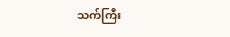သက်ကြီး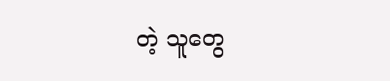တဲ့ သူတွေ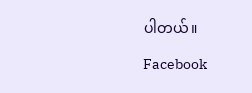ပါတယ်။

Facebook